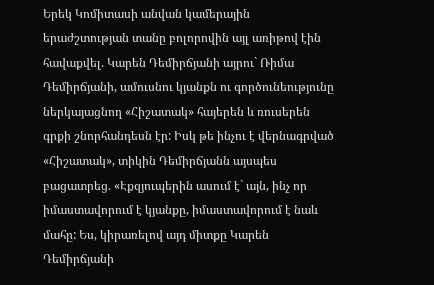Երեկ Կոմիտասի անվան կամերային երաժշտության տանը բոլորովին այլ առիթով էին հավաքվել. Կարեն Դեմիրճյանի այրու` Ռիմա Դեմիրճյանի, ամուսնու կյանքն ու գործունեությունը ներկայացնող «Հիշատակ» հայերեն և ռուսերեն գրքի շնորհանդեսն էր: Իսկ թե ինչու է վերնագրված «Հիշատակ», տիկին Դեմիրճյանն այսպես բացատրեց. «Էքզյուպերին ասում է` այն, ինչ որ իմաստավորում է կյանքը, իմաստավորում է նաև մահը: Ես, կիրառելով այդ միտքը Կարեն Դեմիրճյանի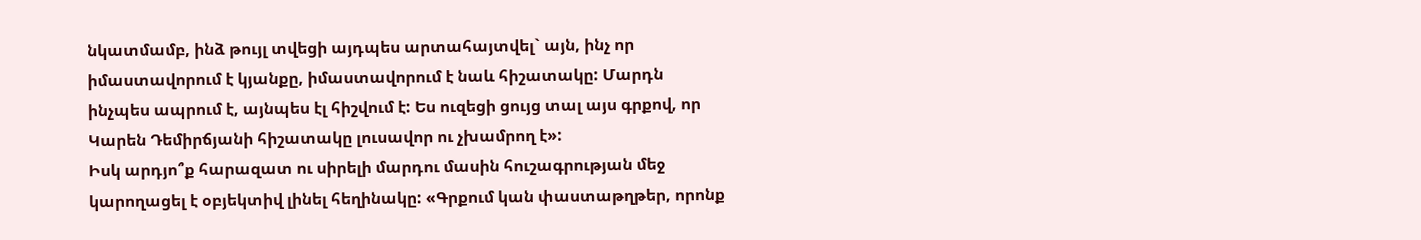նկատմամբ, ինձ թույլ տվեցի այդպես արտահայտվել` այն, ինչ որ իմաստավորում է կյանքը, իմաստավորում է նաև հիշատակը: Մարդն ինչպես ապրում է, այնպես էլ հիշվում է: Ես ուզեցի ցույց տալ այս գրքով, որ Կարեն Դեմիրճյանի հիշատակը լուսավոր ու չխամրող է»:
Իսկ արդյո՞ք հարազատ ու սիրելի մարդու մասին հուշագրության մեջ կարողացել է օբյեկտիվ լինել հեղինակը: «Գրքում կան փաստաթղթեր, որոնք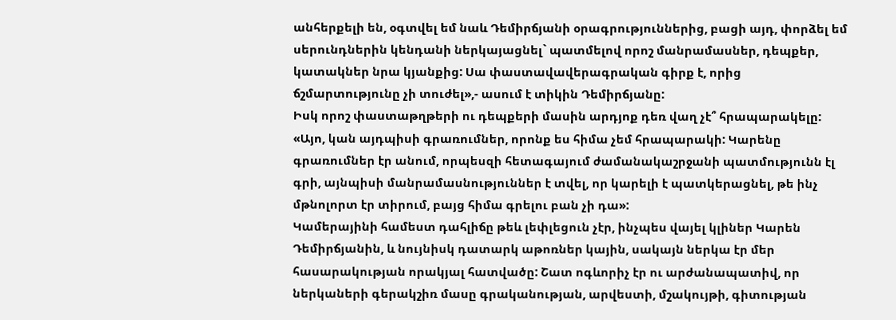անհերքելի են, օգտվել եմ նաև Դեմիրճյանի օրագրություններից, բացի այդ, փորձել եմ սերունդներին կենդանի ներկայացնել` պատմելով որոշ մանրամասներ, դեպքեր, կատակներ նրա կյանքից: Սա փաստավավերագրական գիրք է, որից ճշմարտությունը չի տուժել»,- ասում է տիկին Դեմիրճյանը:
Իսկ որոշ փաստաթղթերի ու դեպքերի մասին արդյոք դեռ վաղ չէ՞ հրապարակելը: «Այո, կան այդպիսի գրառումներ, որոնք ես հիմա չեմ հրապարակի: Կարենը գրառումներ էր անում, որպեսզի հետագայում ժամանակաշրջանի պատմությունն էլ գրի, այնպիսի մանրամասնություններ է տվել, որ կարելի է պատկերացնել, թե ինչ մթնոլորտ էր տիրում, բայց հիմա գրելու բան չի դա»:
Կամերայինի համեստ դահլիճը թեև լեփլեցուն չէր, ինչպես վայել կլիներ Կարեն Դեմիրճյանին, և նույնիսկ դատարկ աթոռներ կային, սակայն ներկա էր մեր հասարակության որակյալ հատվածը: Շատ ոգևորիչ էր ու արժանապատիվ, որ ներկաների գերակշիռ մասը գրականության, արվեստի, մշակույթի, գիտության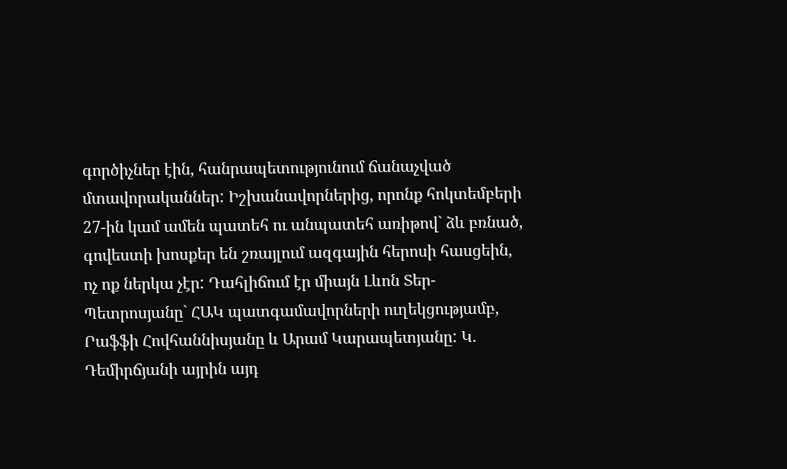գործիչներ էին, հանրապետությունում ճանաչված մտավորականներ: Իշխանավորներից, որոնք հոկտեմբերի 27-ին կամ ամեն պատեհ ու անպատեհ առիթով` ձև բռնած, գովեստի խոսքեր են շռայլում ազգային հերոսի հասցեին, ոչ ոք ներկա չէր: Դահլիճում էր միայն Լևոն Տեր-Պետրոսյանը` ՀԱԿ պատգամավորների ուղեկցությամբ, Րաֆֆի Հովհաննիսյանը և Արամ Կարապետյանը: Կ. Դեմիրճյանի այրին այդ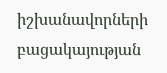իշխանավորների բացակայության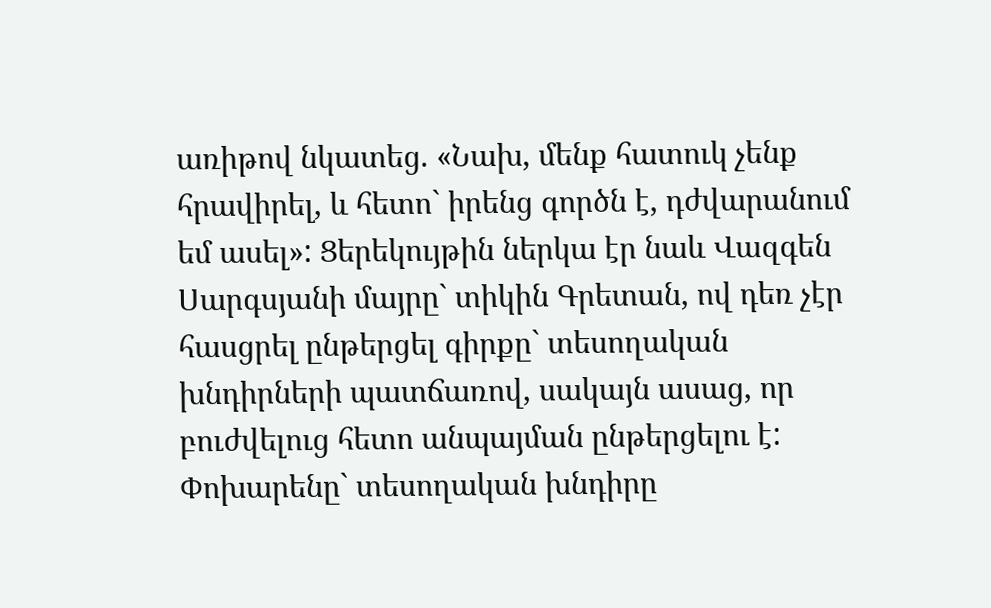առիթով նկատեց. «Նախ, մենք հատուկ չենք հրավիրել, և հետո` իրենց գործն է, դժվարանում եմ ասել»: Ցերեկույթին ներկա էր նաև Վազգեն Սարգսյանի մայրը` տիկին Գրետան, ով դեռ չէր հասցրել ընթերցել գիրքը` տեսողական խնդիրների պատճառով, սակայն ասաց, որ բուժվելուց հետո անպայման ընթերցելու է: Փոխարենը` տեսողական խնդիրը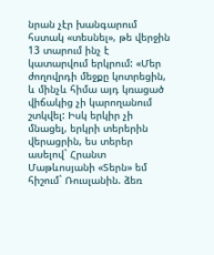նրան չէր խանգարում հստակ «տեսնել», թե վերջին 13 տարում ինչ է կատարվում երկրում: «Մեր ժողովրդի մեջքը կոտրեցին, և մինչև հիմա այդ կռացած վիճակից չի կարողանում շտկվել: Իսկ երկիր չի մնացել, երկրի տերերին վերացրին, ես տերեր ասելով` Հրանտ Մաթևոսյանի «Տերն» եմ հիշում` Ռուսլանին. ձեռ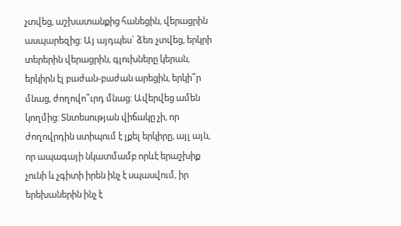չտվեց, աշխատանքից հանեցին, վերացրին ասպարեզից: Այ այդպես` ձեռ չտվեց, երկրի տերերին վերացրին, գլուխները կերան, երկիրն էլ բաժան-բաժան արեցին, երկի՞ր մնաց, ժողովո՞ւրդ մնաց: Ավերվեց ամեն կողմից: Տնտեսության վիճակը չի, որ ժողովրդին ստիպում է լքել երկիրը, այլ այն, որ ապագայի նկատմամբ որևէ երաշխիք չունի և չգիտի իրեն ինչ է սպասվում, իր երեխաներին ինչ է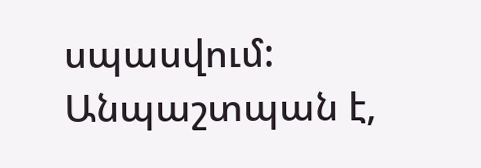սպասվում: Անպաշտպան է,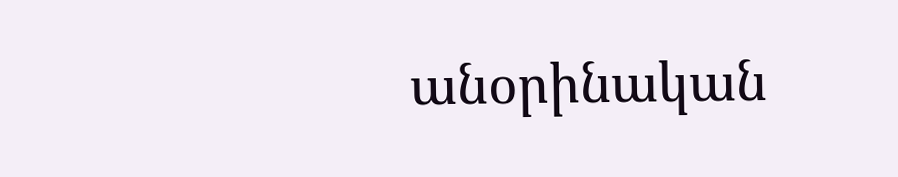անօրինական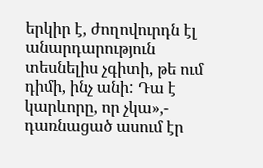երկիր է, ժողովուրդն էլ անարդարություն տեսնելիս չգիտի, թե ում դիմի, ինչ անի: Դա է կարևորը, որ չկա»,- դառնացած ասում էր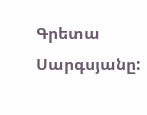Գրետա Սարգսյանը: